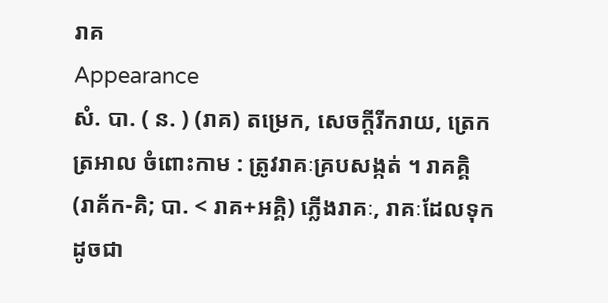រាគ
Appearance
សំ. បា. ( ន. ) (រាគ) តម្រេក, សេចក្ដីរីករាយ, ត្រេកត្រអាល ចំពោះកាម : ត្រូវរាគៈគ្របសង្កត់ ។ រាគគ្គិ (រាគ័ក-គិ; បា. < រាគ+អគ្គិ) ភ្លើងរាគៈ, រាគៈដែលទុកដូចជា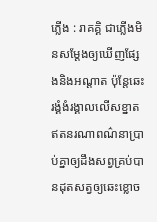ភ្លើង : រាគគ្គិ ជាភ្លើងមិនសម្ដែងឲ្យឃើញផ្សែងនិងអណ្ដាត ប៉ុន្តែឆេះរង្គំងំរង្គាលលើសខ្នាតឥតនរណាពណ៌នាប្រាប់គ្នាឲ្យដឹងសព្វគ្រប់បានដុតសត្វឲ្យឆេះខ្លោច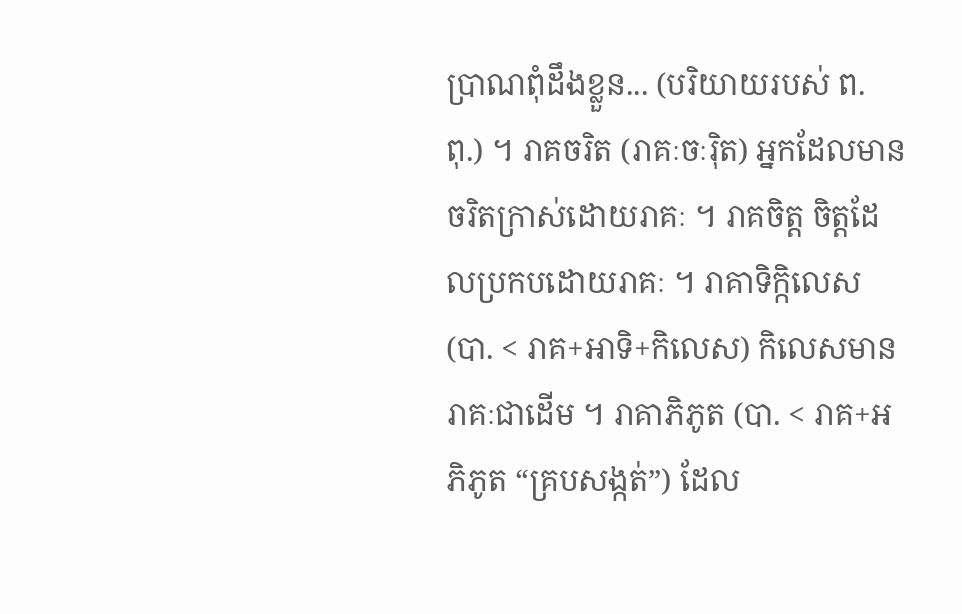ប្រាណពុំដឹងខ្លួន... (បរិយាយរបស់ ព. ពុ.) ។ រាគចរិត (រាគៈចៈរ៉ិត) អ្នកដែលមានចរិតក្រាស់ដោយរាគៈ ។ រាគចិត្ត ចិត្តដែលប្រកបដោយរាគៈ ។ រាគាទិក្កិលេស (បា. < រាគ+អាទិ+កិលេស) កិលេសមានរាគៈជាដើម ។ រាគាភិភូត (បា. < រាគ+អភិភូត “គ្របសង្កត់”) ដែល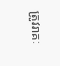ត្រូវរាគៈ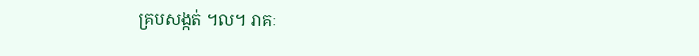គ្របសង្កត់ ។ល។ រាគៈ